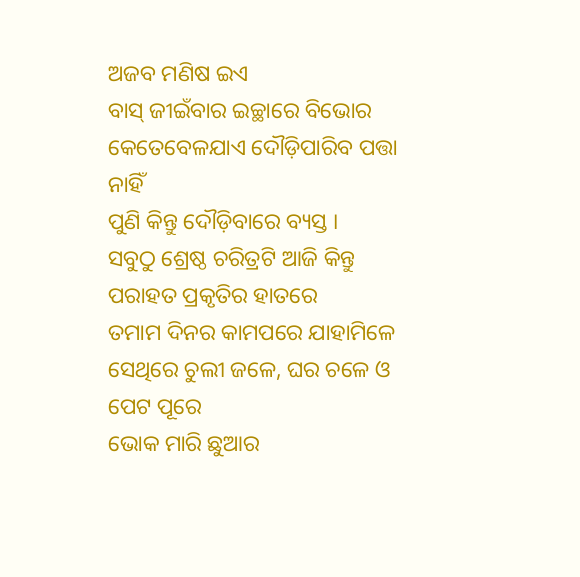ଅଜବ ମଣିଷ ଇଏ
ବାସ୍ ଜୀଇଁବାର ଇଚ୍ଛାରେ ବିଭୋର
କେତେବେଳଯାଏ ଦୌଡ଼ିପାରିବ ପତ୍ତା ନାହିଁ
ପୁଣି କିନ୍ତୁ ଦୌଡ଼ିବାରେ ବ୍ୟସ୍ତ ।
ସବୁଠୁ ଶ୍ରେଷ୍ଠ ଚରିତ୍ରଟି ଆଜି କିନ୍ତୁ
ପରାହତ ପ୍ରକୃତିର ହାତରେ
ତମାମ ଦିନର କାମପରେ ଯାହାମିଳେ
ସେଥିରେ ଚୁଲୀ ଜଳେ, ଘର ଚଳେ ଓ ପେଟ ପୂରେ
ଭୋକ ମାରି ଛୁଆର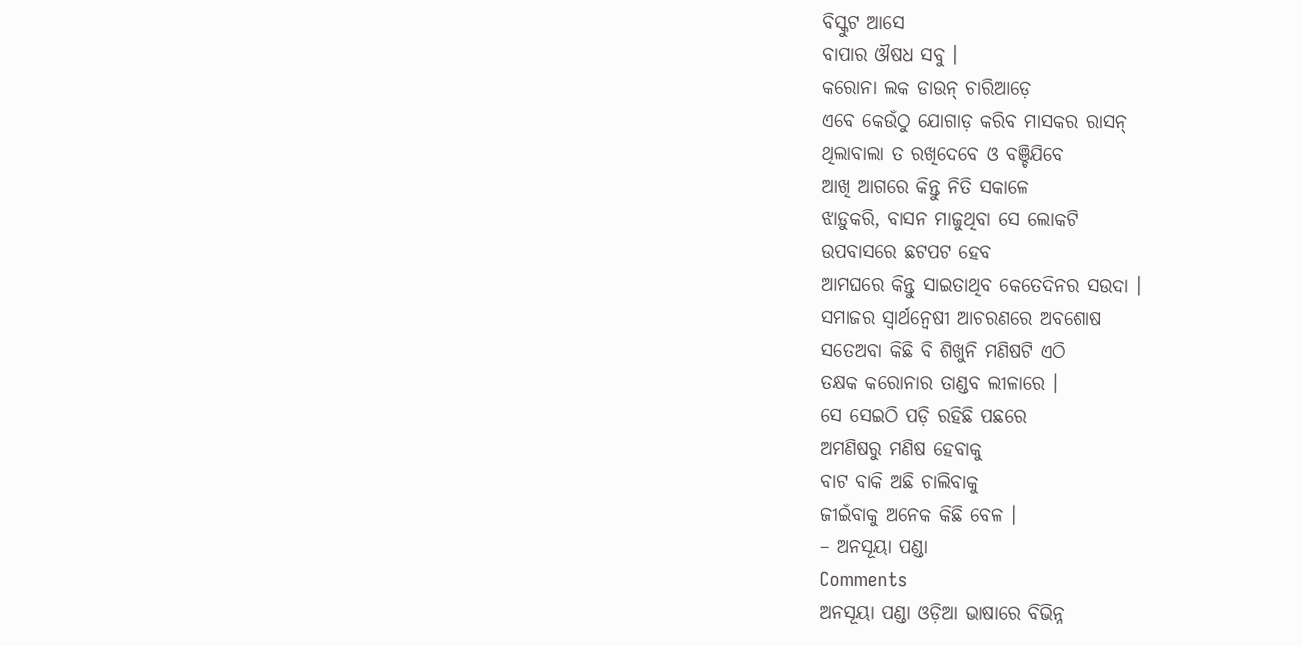ବିସ୍କୁଟ ଆସେ
ବାପାର ଔଷଧ ସବୁ ।
କରୋନା ଲକ ଡାଉନ୍ ଚାରିଆଡ଼େ
ଏବେ କେଉଁଠୁ ଯୋଗାଡ଼ କରିବ ମାସକର ରାସନ୍
ଥିଲାବାଲା ତ ରଖିଦେବେ ଓ ବଞ୍ଚିଯିବେ
ଆଖି ଆଗରେ କିନ୍ତୁ ନିତି ସକାଳେ
ଝାଡ଼ୁକରି, ବାସନ ମାଜୁଥିବା ସେ ଲୋକଟି
ଉପବାସରେ ଛଟପଟ ହେବ
ଆମଘରେ କିନ୍ତୁ ସାଇତାଥିବ କେତେଦିନର ସଉଦା ।
ସମାଜର ସ୍ଵାର୍ଥନ୍ଵେଷୀ ଆଚରଣରେ ଅବଶୋଷ
ସତେଅବା କିଛି ବି ଶିଖୁନି ମଣିଷଟି ଏଠି
ତକ୍ଷକ କରୋନାର ତାଣ୍ଡବ ଲୀଳାରେ ।
ସେ ସେଇଠି ପଡ଼ି ରହିଛି ପଛରେ
ଅମଣିଷରୁ ମଣିଷ ହେବାକୁ
ବାଟ ବାକି ଅଛି ଚାଲିବାକୁ
ଜୀଇଁବାକୁ ଅନେକ କିଛି ବେଳ ।
– ଅନସୂୟା ପଣ୍ଡା
Comments
ଅନସୂୟା ପଣ୍ଡା ଓଡ଼ିଆ ଭାଷାରେ ବିଭିନ୍ନ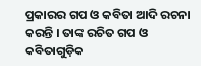ପ୍ରକାରର ଗପ ଓ କବିତା ଆଦି ରଚନା କରନ୍ତି । ତାଙ୍କ ରଚିତ ଗପ ଓ କବିତାଗୁଡ଼ିକ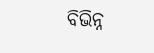ବିଭିନ୍ନ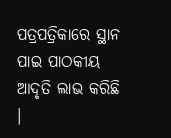ପତ୍ରପତ୍ରିକାରେ ସ୍ଥାନ ପାଇ ପାଠକୀୟ ଆଦୃତି ଲାଭ କରିଛି ।